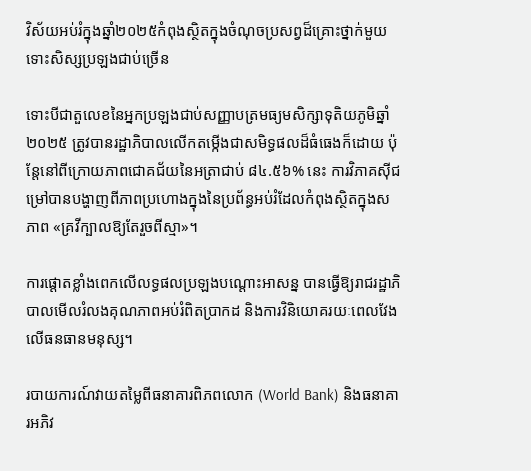វិស័យអប់រំក្នុងឆ្នាំ២០២៥កំពុងស្ថិតក្នុងចំណុចប្រសព្វដ៏គ្រោះថ្នាក់មួយទោះសិស្សប្រឡងជាប់ច្រើន

ទោះបីជាតួលេខនៃអ្នកប្រឡងជាប់សញ្ញាបត្រមធ្យមសិក្សាទុតិយភូមិឆ្នាំ២០២៥ ត្រូវបានរដ្ឋាភិបាលលើកតម្កើងជាសមិទ្ធផលដ៏ធំធេងក៏ដោយ ប៉ុន្តែនៅពីក្រោយភាពជោគជ័យនៃអត្រាជាប់ ៨៤.៥៦% នេះ ការវិភាគស៊ីជម្រៅបានបង្ហាញពីភាពប្រហោងក្នុងនៃប្រព័ន្ធអប់រំដែលកំពុងស្ថិតក្នុងសភាព «គ្រវីក្បាលឱ្យតែរួចពីស្មា»។

ការផ្ដោតខ្លាំងពេកលើលទ្ធផលប្រឡងបណ្តោះអាសន្ន បានធ្វើឱ្យរាជរដ្ឋាភិបាលមើលរំលងគុណភាពអប់រំពិតប្រាកដ និងការវិនិយោគរយៈពេលវែងលើធនធានមនុស្ស។

របាយការណ៍វាយតម្លៃពីធនាគារពិភពលោក (World Bank) និងធនាគារអភិវ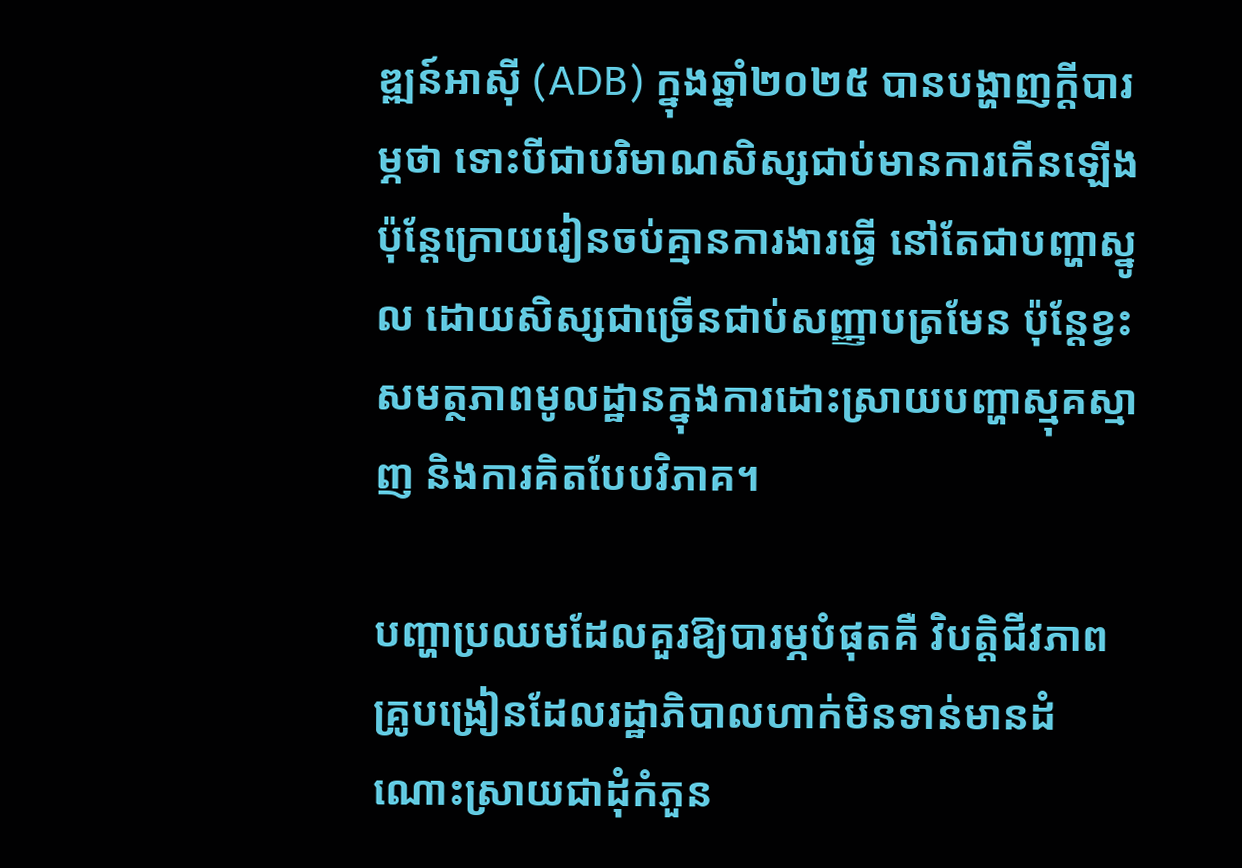ឌ្ឍន៍អាស៊ី (ADB) ក្នុងឆ្នាំ២០២៥ បានបង្ហាញក្តីបារម្ភថា ទោះបីជាបរិមាណសិស្សជាប់មានការកើនឡើង ប៉ុន្តែក្រោយរៀនចប់គ្មានការងារធ្វើ នៅតែជាបញ្ហាស្នូល ដោយសិស្សជាច្រើនជាប់សញ្ញាបត្រមែន ប៉ុន្តែខ្វះសមត្ថភាពមូលដ្ឋានក្នុងការដោះស្រាយបញ្ហាស្មុគស្មាញ និងការគិតបែបវិភាគ។

បញ្ហាប្រឈមដែលគួរឱ្យបារម្ភបំផុតគឺ វិបត្តិជីវភាពគ្រូបង្រៀនដែលរដ្ឋាភិបាលហាក់មិនទាន់មានដំណោះស្រាយជាដុំកំភួន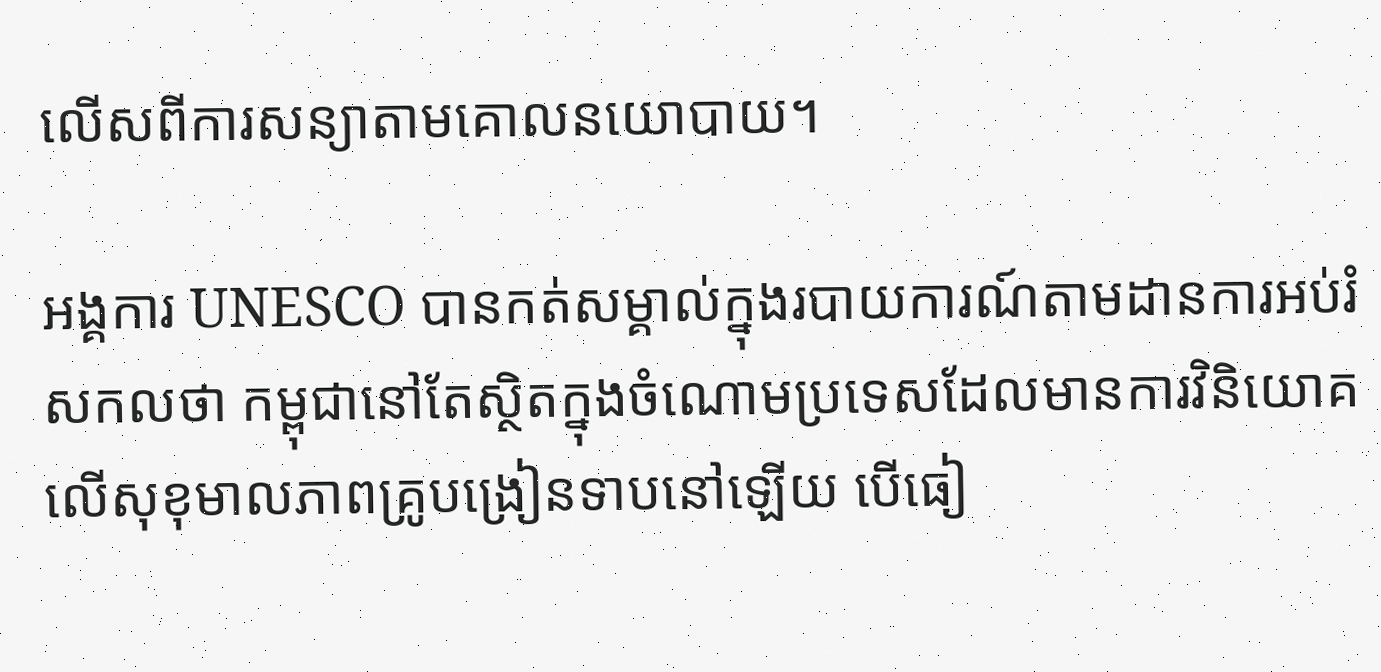លើសពីការសន្យាតាមគោលនយោបាយ។

អង្គការ UNESCO បានកត់សម្គាល់ក្នុងរបាយការណ៍តាមដានការអប់រំសកលថា កម្ពុជានៅតែស្ថិតក្នុងចំណោមប្រទេសដែលមានការវិនិយោគលើសុខុមាលភាពគ្រូបង្រៀនទាបនៅឡើយ បើធៀ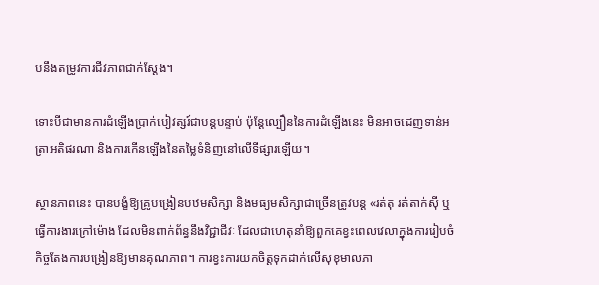បនឹងតម្រូវការជីវភាពជាក់ស្តែង។

ទោះបីជាមានការដំឡើងប្រាក់បៀវត្សរ៍ជាបន្តបន្ទាប់ ប៉ុន្តែល្បឿននៃការដំឡើងនេះ មិនអាចដេញទាន់អត្រាអតិផរណា និងការកើនឡើងនៃតម្លៃទំនិញនៅលើទីផ្សារឡើយ។

ស្ថានភាពនេះ បានបង្ខំឱ្យគ្រូបង្រៀនបឋមសិក្សា និងមធ្យមសិក្សាជាច្រើនត្រូវបន្ត «រត់តុ រត់តាក់ស៊ី ឬធ្វើការងារក្រៅម៉ោង ដែលមិនពាក់ព័ន្ធនឹងវិជ្ជាជីវៈ ដែលជាហេតុនាំឱ្យពួកគេខ្វះពេលវេលាក្នុងការរៀបចំកិច្ចតែងការបង្រៀនឱ្យមានគុណភាព។ ការខ្វះការយកចិត្តទុកដាក់លើសុខុមាលភា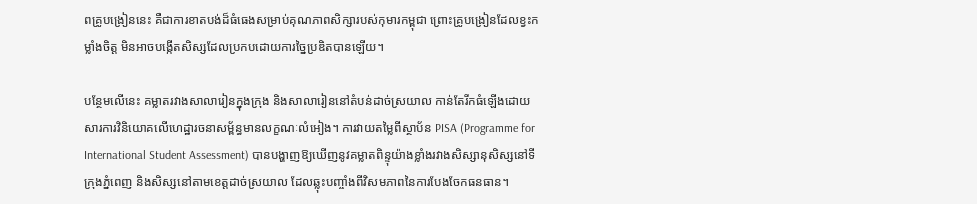ពគ្រូបង្រៀននេះ គឺជាការខាតបង់ដ៏ធំធេងសម្រាប់គុណភាពសិក្សារបស់កុមារកម្ពុជា ព្រោះគ្រូបង្រៀនដែលខ្វះកម្លាំងចិត្ត មិនអាចបង្កើតសិស្សដែលប្រកបដោយការច្នៃប្រឌិតបានឡើយ។

បន្ថែមលើនេះ គម្លាតរវាងសាលារៀនក្នុងក្រុង និងសាលារៀននៅតំបន់ដាច់ស្រយាល កាន់តែរីកធំឡើងដោយសារការវិនិយោគលើហេដ្ឋារចនាសម្ព័ន្ធមានលក្ខណៈលំអៀង។ ការវាយតម្លៃពីស្ថាប័ន PISA (Programme for International Student Assessment) បានបង្ហាញឱ្យឃើញនូវគម្លាតពិន្ទុយ៉ាងខ្លាំងរវាងសិស្សានុសិស្សនៅទីក្រុងភ្នំពេញ និងសិស្សនៅតាមខេត្តដាច់ស្រយាល ដែលឆ្លុះបញ្ចាំងពីវិសមភាពនៃការបែងចែកធនធាន។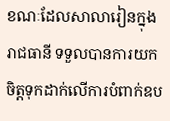ខណៈដែលសាលារៀនក្នុងរាជធានី ទទួលបានការយកចិត្តទុកដាក់លើការបំពាក់ឧប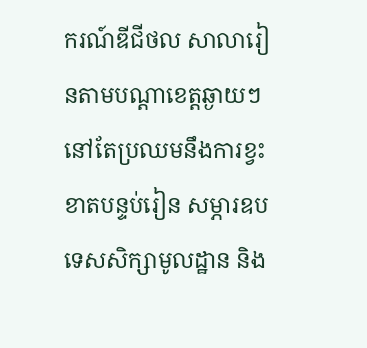ករណ៍ឌីជីថល សាលារៀនតាមបណ្តាខេត្តឆ្ងាយៗ នៅតែប្រឈមនឹងការខ្វះខាតបន្ទប់រៀន សម្ភារឧបទេសសិក្សាមូលដ្ឋាន និង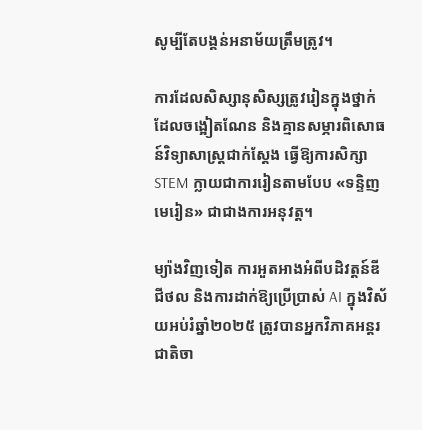សូម្បីតែបង្គន់អនាម័យត្រឹមត្រូវ។

ការដែលសិស្សានុសិស្សត្រូវរៀនក្នុងថ្នាក់ដែលចង្អៀតណែន និងគ្មានសម្ភារពិសោធន៍វិទ្យាសាស្ត្រជាក់ស្តែង ធ្វើឱ្យការសិក្សា STEM ក្លាយជាការរៀនតាមបែប «ទន្ទិញមេរៀន» ជាជាងការអនុវត្ត។

ម្យ៉ាងវិញទៀត ការអួតអាងអំពីបដិវត្តន៍ឌីជីថល និងការដាក់ឱ្យប្រើប្រាស់ AI ក្នុងវិស័យអប់រំឆ្នាំ២០២៥ ត្រូវបានអ្នកវិភាគអន្តរជាតិចា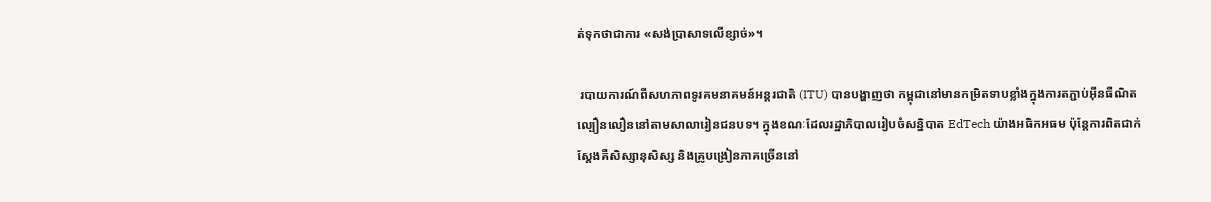ត់ទុកថាជាការ «សង់ប្រាសាទលើខ្សាច់»។

 របាយការណ៍ពីសហភាពទូរគមនាគមន៍អន្តរជាតិ (ITU) បានបង្ហាញថា កម្ពុជានៅមានកម្រិតទាបខ្លាំងក្នុងការតភ្ជាប់អ៊ីនធឺណិតល្បឿនលឿននៅតាមសាលារៀនជនបទ។ ក្នុងខណៈដែលរដ្ឋាភិបាលរៀបចំសន្និបាត EdTech យ៉ាងអធិកអធម ប៉ុន្តែការពិតជាក់ស្តែងគឺសិស្សានុសិស្ស និងគ្រូបង្រៀនភាគច្រើននៅ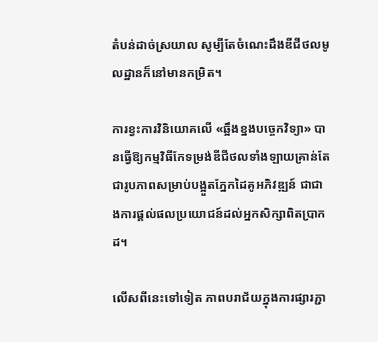តំបន់ដាច់ស្រយាល សូម្បីតែចំណេះដឹងឌីជីថលមូលដ្ឋានក៏នៅមានកម្រិត។

ការខ្វះការវិនិយោគលើ «ឆ្អឹងខ្នងបច្ចេកវិទ្យា» បានធ្វើឱ្យកម្មវិធីកែទម្រង់ឌីជីថលទាំងឡាយគ្រាន់តែជារូបភាពសម្រាប់បង្អួតភ្នែកដៃគូអភិវឌ្ឍន៍ ជាជាងការផ្តល់ផលប្រយោជន៍ដល់អ្នកសិក្សាពិតប្រាកដ។

លើសពីនេះទៅទៀត ភាពបរាជ័យក្នុងការផ្សារភ្ជា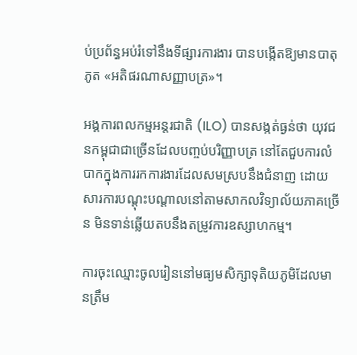ប់ប្រព័ន្ធអប់រំទៅនឹងទីផ្សារការងារ បានបង្កើតឱ្យមានបាតុភូត «អតិផរណាសញ្ញាបត្រ»។

អង្គការពលកម្មអន្តរជាតិ (ILO) បានសង្កត់ធ្ងន់ថា យុវជនកម្ពុជាជាច្រើនដែលបញ្ចប់បរិញ្ញាបត្រ នៅតែជួបការលំបាកក្នុងការរកការងារដែលសមស្របនឹងជំនាញ ដោយសារការបណ្តុះបណ្តាលនៅតាមសាកលវិទ្យាល័យភាគច្រើន មិនទាន់ឆ្លើយតបនឹងតម្រូវការឧស្សាហកម្ម។

ការចុះឈ្មោះចូលរៀននៅមធ្យមសិក្សាទុតិយភូមិដែលមានត្រឹម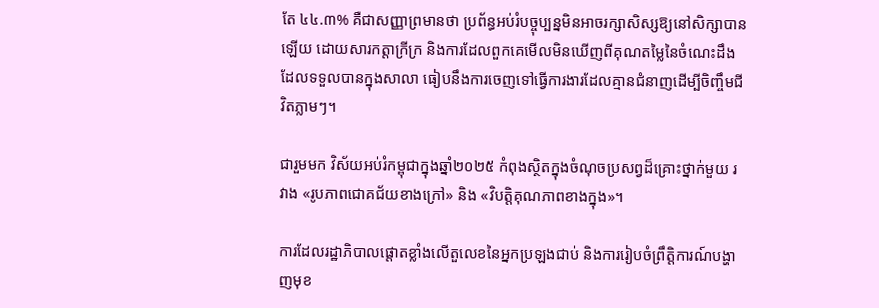តែ ៤៤.៣% គឺជាសញ្ញាព្រមានថា ប្រព័ន្ធអប់រំបច្ចុប្បន្នមិនអាចរក្សាសិស្សឱ្យនៅសិក្សាបានឡើយ ដោយសារកត្តាក្រីក្រ និងការដែលពួកគេមើលមិនឃើញពីគុណតម្លៃនៃចំណេះដឹងដែលទទួលបានក្នុងសាលា ធៀបនឹងការចេញទៅធ្វើការងារដែលគ្មានជំនាញដើម្បីចិញ្ចឹមជីវិតភ្លាមៗ។

ជារួមមក វិស័យអប់រំកម្ពុជាក្នុងឆ្នាំ២០២៥ កំពុងស្ថិតក្នុងចំណុចប្រសព្វដ៏គ្រោះថ្នាក់មួយ រវាង «រូបភាពជោគជ័យខាងក្រៅ» និង «វិបត្តិគុណភាពខាងក្នុង»។

ការដែលរដ្ឋាភិបាលផ្តោតខ្លាំងលើតួលេខនៃអ្នកប្រឡងជាប់ និងការរៀបចំព្រឹត្តិការណ៍បង្ហាញមុខ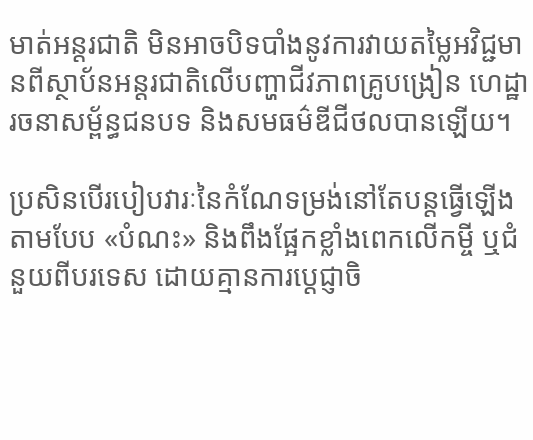មាត់អន្តរជាតិ មិនអាចបិទបាំងនូវការវាយតម្លៃអវិជ្ជមានពីស្ថាប័នអន្តរជាតិលើបញ្ហាជីវភាពគ្រូបង្រៀន ហេដ្ឋារចនាសម្ព័ន្ធជនបទ និងសមធម៌ឌីជីថលបានឡើយ។

ប្រសិនបើរបៀបវារៈនៃកំណែទម្រង់នៅតែបន្តធ្វើឡើងតាមបែប «បំណះ» និងពឹងផ្អែកខ្លាំងពេកលើកម្ចី ឬជំនួយពីបរទេស ដោយគ្មានការប្តេជ្ញាចិ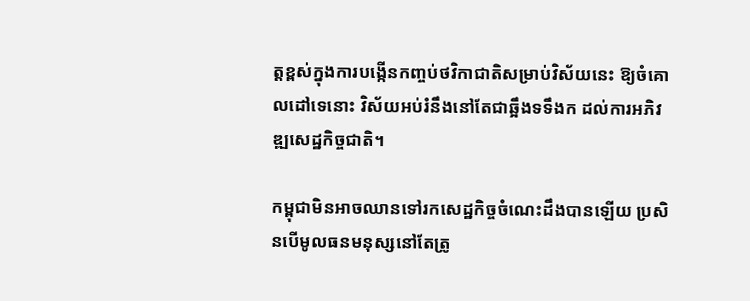ត្តខ្ពស់ក្នុងការបង្កើនកញ្ចប់ថវិកាជាតិសម្រាប់វិស័យនេះ ឱ្យចំគោលដៅទេនោះ វិស័យអប់រំនឹងនៅតែជាឆ្អឹងទទឹងក ដល់ការអភិវឌ្ឍសេដ្ឋកិច្ចជាតិ។

កម្ពុជាមិនអាចឈានទៅរកសេដ្ឋកិច្ចចំណេះដឹងបានឡើយ ប្រសិនបើមូលធនមនុស្សនៅតែត្រូ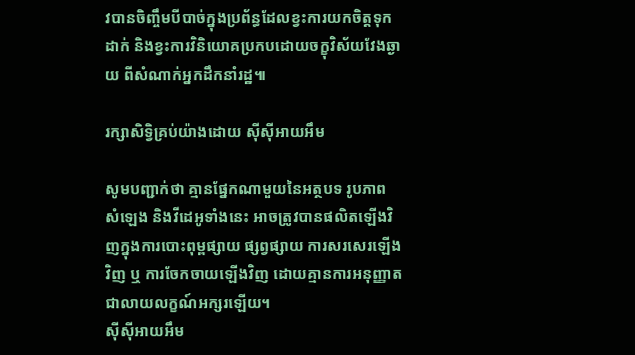វបានចិញ្ចឹមបីបាច់ក្នុងប្រព័ន្ធដែលខ្វះការយកចិត្តទុកដាក់ និងខ្វះការវិនិយោគប្រកបដោយចក្ខុវិស័យវែងឆ្ងាយ ពីសំណាក់អ្នកដឹកនាំរដ្ឋ៕

រក្សាសិទ្វិគ្រប់យ៉ាងដោយ ស៊ីស៊ីអាយអឹម

សូមបញ្ជាក់ថា គ្មានផ្នែកណាមួយនៃអត្ថបទ រូបភាព សំឡេង និងវីដេអូទាំងនេះ អាចត្រូវបានផលិតឡើងវិញក្នុងការបោះពុម្ពផ្សាយ ផ្សព្វផ្សាយ ការសរសេរឡើងវិញ ឬ ការចែកចាយឡើងវិញ ដោយគ្មានការអនុញ្ញាតជាលាយលក្ខណ៍អក្សរឡើយ។
ស៊ីស៊ីអាយអឹម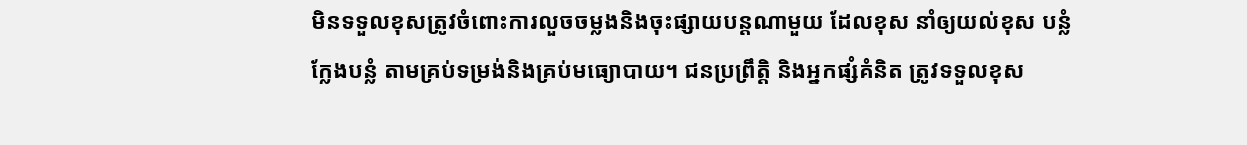មិនទទួលខុសត្រូវចំពោះការលួចចម្លងនិងចុះផ្សាយបន្តណាមួយ ដែលខុស នាំឲ្យយល់ខុស បន្លំ ក្លែងបន្លំ តាមគ្រប់ទម្រង់និងគ្រប់មធ្យោបាយ។ ជនប្រព្រឹត្តិ និងអ្នកផ្សំគំនិត ត្រូវទទួលខុស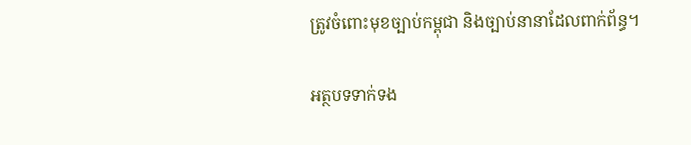ត្រូវចំពោះមុខច្បាប់កម្ពុជា និងច្បាប់នានាដែលពាក់ព័ន្ធ។

អត្ថបទទាក់ទង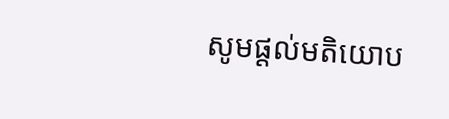សូមផ្ដល់មតិយោប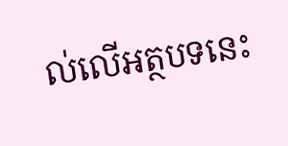ល់លើអត្ថបទនេះ